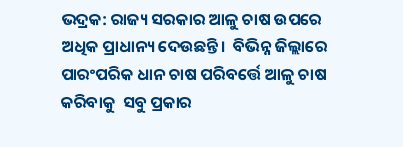ଭଦ୍ରକ: ରାଜ୍ୟ ସରକାର ଆଳୁ ଚାଷ ଉପ‌ରେ ଅଧିକ ପ୍ରାଧାନ୍ୟ ଦେଉଛନ୍ତି।  ବିଭିନ୍ନ ଜିଲ୍ଲାରେ ପାରଂପରିକ ଧାନ ଚାଷ ପରିବର୍ତ୍ତେ ଆଳୁ ଚାଷ କରିବାକୁ  ସବୁ ପ୍ରକ‌ାର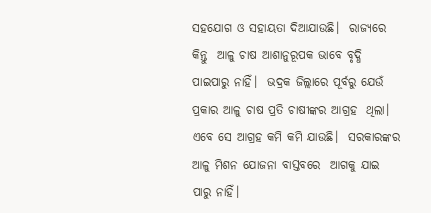ସହଯୋଗ ଓ ସହାୟତା ଦିଆଯାଉଛି।  ରାଜ୍ୟରେ କିନ୍ତୁ  ଆଳୁ ଚାଷ ଆଶାନୁରୂପକ ଭାବେ ବୃଦ୍ଧି ପାଇପାରୁ ନାହିଁ।  ଭଦ୍ରକ ଜିଲ୍ଲାରେ ପୂର୍ବରୁ ଯେଉଁ ପ୍ରକାର ଆଳୁ ଚାଷ ପ୍ରତି ଚାଷୀଙ୍କର ଆ‌ଗ୍ରହ  ଥିଲା। ଏବେ ସ‌େ ଆଗ୍ରହ କମି କମି ଯାଉଛି।  ସରକାରଙ୍କର  ଆଳୁ ମିଶନ ଯୋଜନା ବାସ୍ତବରେ  ଆଗକୁ ଯାଇ ପାରୁ ନାହିଁ।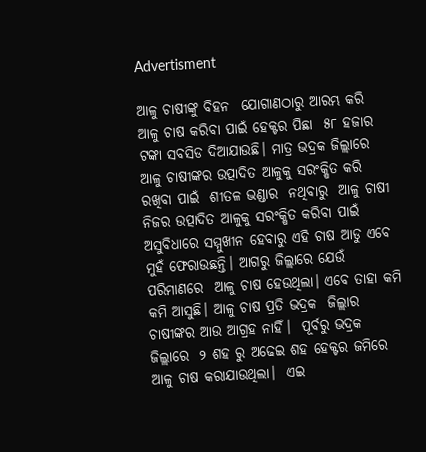Advertisment

ଆଳୁ ଚାଷୀଙ୍କୁ ବିହନ  ଯୋଗାଣଠାରୁ ଆରମ୍ଭ କରି  ଆଳୁ ଚାଷ କରିବା ପାଇଁ ହେକ୍ଟର ପିଛା  ୫୮ ହଜାର ଟଙ୍କା ସବସିଡ ଦିଆଯାଉଛି। ମାତ୍ର ଭଦ୍ରକ ଜିଲ୍ଲାରେ ଆଳୁ ଚାଷୀଙ୍କର ଉତ୍ପାଦିତ ଆଳୁକୁ ସରଂକ୍ଷିତ କରି ରଖିବା ପାଇଁ  ଶୀତଳ ଭଣ୍ଡାର  ନଥିବାରୁ  ଆଳୁ ଚାଷୀ ନିଜର ଉତ୍ପାଦିତ ଆଳୁକୁ ସରଂକ୍ଷିତ କରିବା ପାଇଁ ଅସୁବିଧାରେ ସମ୍ମୁଖୀନ ହେବାରୁ ଏହି ଚାଷ ଆଡୁ ଏବେ ମୁହଁ ଫେରାଉଛନ୍ତି। ଆଗରୁ ଜିଲ୍ଲାରେ ଯେଉଁ ପରିମାଣରେ  ଆଳୁ ଚାଷ ହେଉଥିଲା। ଏବେ ତାହା କମି କମି ଆସୁଛି। ଆଳୁ ଚାଷ ପ୍ରତି ଭଦ୍ରକ  ଜିଲ୍ଲାର ଚ‌ାଷୀଙ୍କର ଆଉ ଆଗ୍ରହ ନାହିଁ।  ପୂର୍ବରୁ ଭଦ୍ରକ ଜିଲ୍ଲାରେ  ୨ ଶହ ରୁ ଅଢେଇ ଶହ ହେକ୍ଟର ଜମିରେ ଆଳୁ ଚାଷ କରାଯାଉଥିଲା।  ଏଇ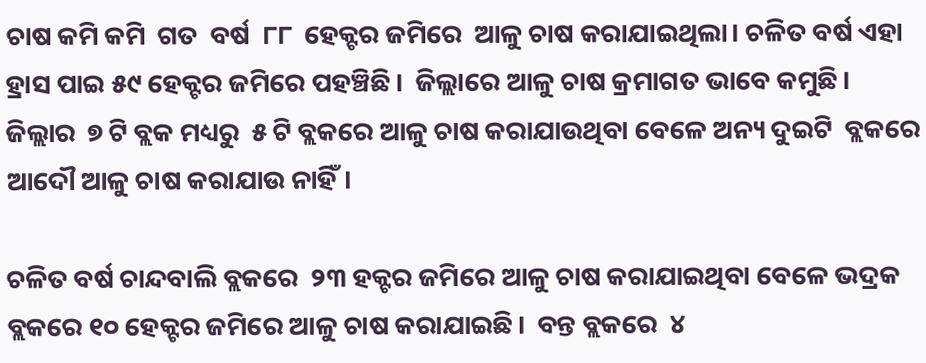ଚାଷ କମି କମି  ଗତ  ବର୍ଷ  ୮୮  ହେକ୍ଟର ଜମିରେ  ଆଳୁ ଚାଷ କରାଯାଇଥିଲା। ଚଳିତ ବର୍ଷ ଏହା ହ୍ରାସ ପାଇ ୫୯ ହେକ୍ଟର ଜମିରେ ପହଞ୍ଚିଛି।  ଜିଲ୍ଲାରେ ଆଳୁ ଚାଷ କ୍ରମାଗତ ଭାବ‌େ କମୁଛି। ଜିଲ୍ଲାର  ୭ ଟି ବ୍ଲକ ମଧ୍ୟରୁ  ୫ ଟି ବ୍ଲକରେ ଆଳୁ ଚାଷ କରାଯାଉଥିବା ବେଳେ ଅନ୍ୟ ଦୁଇଟି  ବ୍ଲକରେ ଆଦୌ ଆଳୁ ଚାଷ କରାଯାଉ ନାହିଁ।

ଚଳିତ ବର୍ଷ ଚାନ୍ଦବାଲି ବ୍ଲକରେ  ୨୩ ହକ୍ଟର ଜମିରେ ଆଳୁ ଚାଷ କରାଯାଇଥିବା ବେଳେ ଭଦ୍ରକ ବ୍ଲକରେ ୧୦ ହେକ୍ଟର ଜମିରେ ଆଳୁ ଚାଷ କରାଯାଇଛି।  ବନ୍ତ ବ୍ଲକରେ  ୪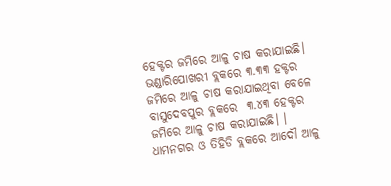ହେକ୍ଟର ଜମିରେ ଆଳୁ ଚାଷ କରାଯାଇଛି।  ଭଣ୍ଡାରିପୋଖରୀ ବ୍ଲକରେ ୩.୩୩ ହକ୍ଟର ଜମିରେ ଆ‌ଳୁ ଚାଷ କରାଯାଇଥିବା ବେଳେ ବାସୁଦେବପୁର ବ୍ଲକରେ  ୩.୪୩ ହେକ୍ଟର ଜମିରେ ଆଳୁ ଚାଷ କରାଯାଇଛି। ।  ଧାମନଗର ଓ ତିହିଡି ବ୍ଲକରେ ଆଦୌ ଆଳୁ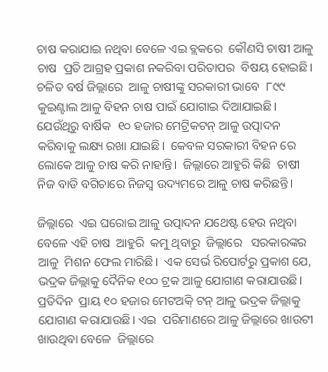ଚାଷ କରାଯାଇ ନଥିବା ବେଳେ ଏଇ ବ୍ଲକରେ  କୌଣସି ଚାଷୀ ଆ‌ଳୁ ଚାଷ  ପ୍ରତି ଆଗ୍ରହ ପ୍ରକାଶ ନକରିବା ପରିତାପର  ବିଷୟ ହୋଇଛି।  ଚଳିତ ବର୍ଷ ଜିଲ୍ଲାରେ  ଆଳୁ ଚାଷୀଙ୍କୁ ସରକାରୀ ଭାବେ  ୮୯୯  କୁଇଣ୍ଟାଲ ଆଳୁ ବିହନ ଚାଷ ପାଇଁ ଯୋଗାଇ ଦିଆଯାଇଛି।  ଯେଉଁଥିରୁ ବା‌ର୍ଷିକ  ୧୦ ହଜାର ମେଟ୍ରିକଟନ୍ ଆ‌ଳୁ ଉତ୍ପାଦନ କରିବାକୁ ଲକ୍ଷ୍ୟ ରଖା ଯାଇଛି।  କେବଳ ସରକାରୀ ବିହନ ରେ ଲୋକେ ଆଳୁ ଚାଷ କରି ନାହାନ୍ତି।  ଜିଲ୍ଲାରେ ଆହୁରି କିଛି  ଚାଷୀ ନିଜ ବାଡି ବଗିଚାରେ ନିଜସ୍ବ ଉଦ୍ୟମରେ ଆଳୁ ଚାଷ କରିଛନ୍ତି।

ଜିଲ୍ଲାରେ  ଏଇ ଘରୋଇ ଆଳୁ ଉତ୍ପାଦନ ଯଥେଷ୍ଟ ହେଉ ନଥିବା ବେଳେ ଏହି ଚାଷ  ଆହୁରି  କମୁ ଥିବାରୁ  ଜିଲ୍ଲାରେ   ସରକାରଙ୍କର ଆଳୁ  ମିଶନ ଫେଲ ମାରିଛି।  ଏକ ସେର୍ଭ ରିପୋର୍ଟରୁ ପ୍ରକାଶ ଯେ, ଭଦ୍ରକ ଜିଲ୍ଲାକୁ ଦୈନିକ ୧୦୦ ଟ୍ରକ ଆଳୁ ଯୋଗାଣ କରାଯାଉଛି।  ପ୍ରତିଦିନ  ପ୍ରାୟ ୧୦ ହଜାର ମେଟଅିକ୍ ଟନ୍ ଆଳୁ ଭଦ୍ରକ ଜିଲ୍ଲାକୁ ଯୋଗାଣ କରାଯାଉଛି। ଏଇ  ପରିମାଣରେ ଆଳୁ ଜିଲ୍ଲାରେ ଖାଉଟୀ ଖାଉଥିବା ବେଳେ  ଜିଲ୍ଲାରେ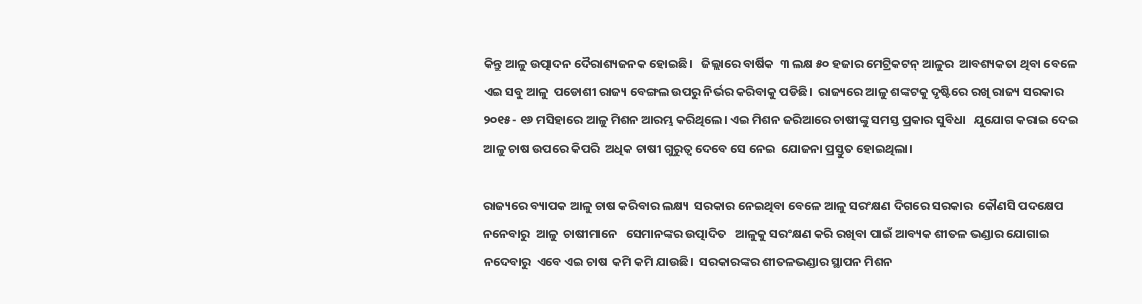କିନ୍ତୁ ଆଳୁ ଉତ୍ପାଦନ ଦୈରାଶ୍ୟଜନକ ହୋଇଛି।   ଜିଲ୍ଲାରେ ବାର୍ଷିକ  ୩ ଲକ୍ଷ ୫୦ ହଜାର ମେଟ୍ରିକଟନ୍ ଆଳୁର  ଆବଶ୍ୟକତା ଥିବା ବେଳେ  ଏଇ ସବୁ ଆଳୁ  ପଡୋଶୀ ରାଜ୍ୟ ବେଙ୍ଗଲ ଉପରୁ ନିର୍ଭର କରିବାକୁ ପଡିଛି।  ରାଜ୍ୟରେ ଆଳୁ ଶଙ୍କଟକୁ ଦୃ‌ଷ୍ଟିରେ ରଖି ରାଜ୍ୟ ସରକାର ୨୦୧୫- ୧୬ ମସିହାରେ ଆଳୁ ମିଶନ ଆରମ୍ଭ କରିଥିଲେ। ଏଇ ମିଶନ ଜରିଆରେ ଚାଷୀଙ୍କୁ ସମସ୍ତ ପ୍ରକାର ସୁବିଧା   ଯୁଯୋଗ କରାଇ ଦେଇ ଆଳୁ ଚାଷ ଉପରେ କିପରି  ଅଧିକ ଚାଷୀ ଗୁରୁତ୍ବ ଦେବେ ସ‌େ ନେଇ  ଯୋଜନା ପ୍ରସ୍ତୁତ ହୋଇଥିଲା।

ରାଜ୍ୟରେ ବ୍ୟାପକ ଆଳୁ ଚାଷ କରିବାର ଲକ୍ଷ୍ୟ  ସରକାର ନେଇଥିବା ବେଳେ ଆଳୁ ସରଂକ୍ଷଣ ଦିଗରେ ସରକାର  କୌଣସି ପଦକ୍ଷେପ  ନନେବାରୁ  ଆଳୁ  ଚାଷୀମାନେ   ସେମାନଙ୍କର ଉତ୍ପାଦିତ   ଆଳୁକୁ ସରଂକ୍ଷଣ କରି ରଖିବା ପାଇଁ ଆବ୍ୟକ ଶୀତଳ ଭଣ୍ଡାର ଯୋଗାଇ ନଦେବାରୁ  ଏବେ ଏଇ ଚାଷ  କମି କମି ଯାଉଛି।  ସରକାରଙ୍କର ଶୀତଳଭଣ୍ଡାର ସ୍ଥାପନ ମିଶନ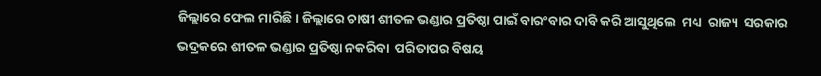ଜିଲ୍ଲାରେ ଫେଲ ମାରିଛି। ଜିଲ୍ଲାରେ ଚାଷୀ ଶୀତଳ ଭଣ୍ଡାର ପ୍ରତିଷ୍ଠା ପାଇଁ ବାରଂବାର ଦାବି କରି ଆସୁଥିଲେ  ମଧ୍ୟ  ରାଜ୍ୟ  ସରକାର ଭଦ୍ରକରେ ଶୀତଳ ଭଣ୍ଡାର ପ୍ରତିଷ୍ଠ‌ା ନକରିବା  ପରିତାପର ବିଷୟ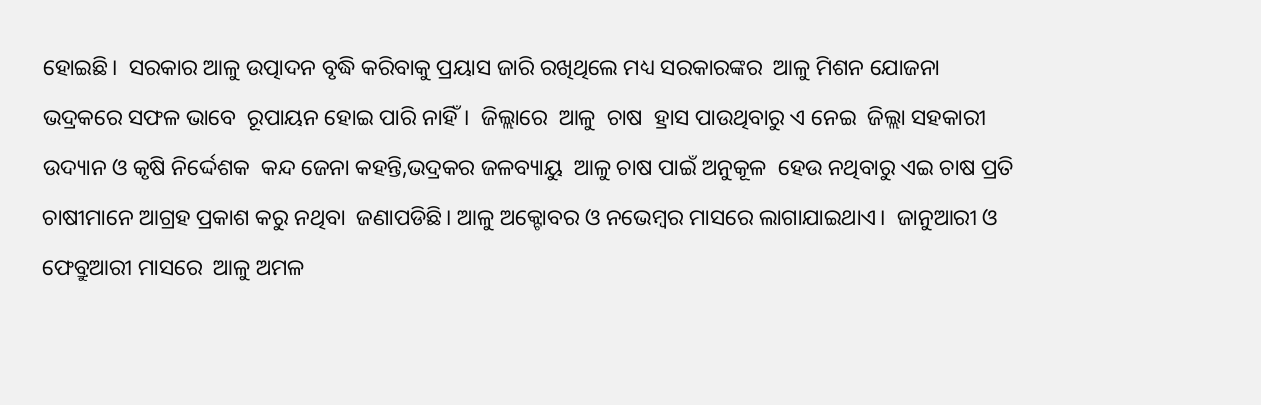ହୋଇଛି।  ସରକାର ଆଳୁ ଉତ୍ପାଦନ ବୃଦ୍ଧି କରିବାକୁ ପ୍ରୟାସ ଜାରି ରଖିଥିଲେ ମଧ୍ୟ ସରକାରଙ୍କର  ଆଳୁ ମିଶନ ଯୋଜନା ଭଦ୍ରକରେ ସଫଳ ଭାବେ  ରୂପାୟନ ହୋଇ ପାରି ନାହିଁ।  ଜିଲ୍ଲାରେ  ଆଳୁ  ଚାଷ  ହ୍ରା‌ସ ପାଉଥିବାରୁ ଏ ନେଇ  ଜିଲ୍ଲା ସହକାରୀ ଉଦ୍ୟାନ ଓ କୃଷି ନିର୍ଦ୍ଦେଶକ  କନ୍ଦ ଜେନା କହନ୍ତି,ଭଦ୍ରକର ଜଳବ୍ୟାୟୁ  ଆଳୁ ଚାଷ ପାଇଁ ଅନୁକୂଳ  ହେଉ ନଥିବାରୁ ଏଇ ଚାଷ ପ୍ରତି  ଚାଷୀମାନେ ଆଗ୍ରହ ପ୍ରକାଶ କରୁ ନଥିବା  ଜଣାପଡିଛି। ଆ‌ଳୁ ଅକ୍ଟୋବର ଓ ନଭେମ୍ବର ମାସରେ ଲାଗାଯାଇଥାଏ।  ଜାନୁଆରୀ ଓ ଫେବ୍ରୁଆରୀ ମାସରେ  ଆଳୁ ଅମଳ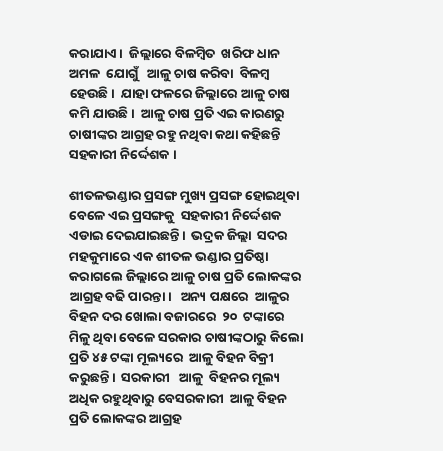କରାଯାଏ।  ଜିଲ୍ଲାରେ ବିଳମ୍ବିତ  ଖରିଫ ଧାନ  ଅମଳ  ଯୋଗୁଁ   ଆଳୁ ଚାଷ କରିବା  ବିଳମ୍ବ ହେଉଛି।  ଯାହା ଫଳରେ ଜିଲ୍ଲାରେ ଆଳୁ ଚାଷ କମି ଯାଉଛି।  ଆଳୁ ଚାଷ ପ୍ରତି ଏଇ କାରଣରୁ ଚାଷୀଙ୍କର ଆଗ୍ରହ ରହୁ ନଥିବା କଥା କହିଛନ୍ତି ସହକାରୀ ନିର୍ଦ୍ଦେଶକ ।

ଶୀତଳଭଣ୍ଡାର ପ୍ରସଙ୍ଗ ମୁଖ୍ୟ ପ୍ରସଙ୍ଗ ହୋଇଥିବା ବେଳେ ଏଇ ପ୍ରସଙ୍ଗକୁ  ସହକାରୀ ନିର୍ଦ୍ଦେଶକ ଏଡାଇ ଦେଇଯାଇଛନ୍ତି।  ଭଦ୍ରକ ଜିଲ୍ଲା  ସଦର ମହକୁମାରେ ଏକ ଶୀତଳ ଭଣ୍ଡାର ପ୍ରତିଷ୍ଠା କରାଗଲେ ଜିଲ୍ଲାରେ ଆଳୁ ଚାଷ ପ୍ରତି ଲୋକଙ୍କର ଆଗ୍ରହ ବଢି ପାରନ୍ତା।   ଅନ୍ୟ ପକ୍ଷରେ  ଆଳୁର ବିହନ ଦର ଖୋଲା ବଜାରରେ  ୨୦  ଟଙ୍କାରେ ମିଳୁ ଥିବା ବେଳେ ସରକାର ଚାଷୀଙ୍କଠାରୁ କିଲୋ ପ୍ରତି ୪୫ ଟଙ୍କା ମୂଲ୍ୟରେ  ଆଳୁ ବିହନ ବିକ୍ରୀ କରୁଛନ୍ତି।  ସରକାରୀ   ଆଳୁ  ବିହନର ମୂଲ୍ୟ ଅଧିକ ରହୁଥିବାରୁ ବେସରକାରୀ  ଆଳୁ ବିହନ ପ୍ରତି ଲୋକଙ୍କର ଆଗ୍ରହ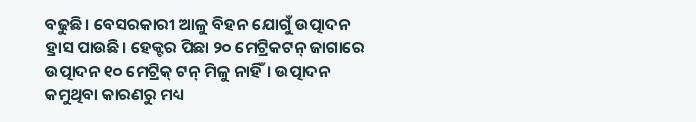ବଢୁଛି। ବେସରକାରୀ ଆଳୁ ବିହନ ଯୋଗୁଁ ଉତ୍ପାଦନ ହ୍ରାସ ପାଉଛି। ହେକ୍ଟର ପିଛା ୨୦ ମେଟ୍ରିକଟନ୍ ଜାଗାରେ ଉତ୍ପାଦନ ୧୦ ମେଟ୍ରିକ୍ ଟନ୍ ମିଳୁ ନାହିଁ। ଉତ୍ପାଦନ କମୁଥିବା କାରଣରୁ ମଧ୍ୟ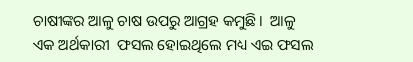ଚାଷୀଙ୍କର ଆଳୁ ଚାଷ ଉପରୁ ଆଗ୍ରହ କମୁଛି।  ଆଳୁ ଏକ ଅର୍ଥକାରୀ  ଫସଲ ହୋଇଥିଲେ ମଧ୍ୟ ଏଇ ଫସଲ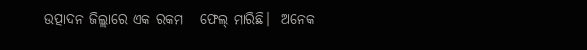ଉତ୍ପାଦନ ଜିଲ୍ଲାରେ ଏକ ରକମ   ଫେଲ୍ ମାରିଛି।  ଅନେକ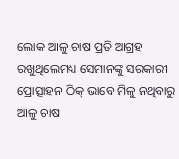ଲୋକ ଆଳୁ ଚ‌ାଷ ପ୍ରତି ଆଗ୍ରହ  ରଖୁଥିଲେମଧ୍ୟ ସେମାନଙ୍କୁ ସରକାରୀ ପ୍ରୋତ୍ସାହନ ଠିକ୍ ଭାବେ ମିଳୁ ନଥିବାରୁ  ଆଳୁ ଚାଷ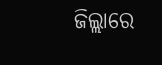ଜିଲ୍ଲାରେ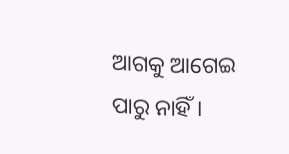ଆଗକୁ ଆଗେଇ ପାରୁ ନାହିଁ।